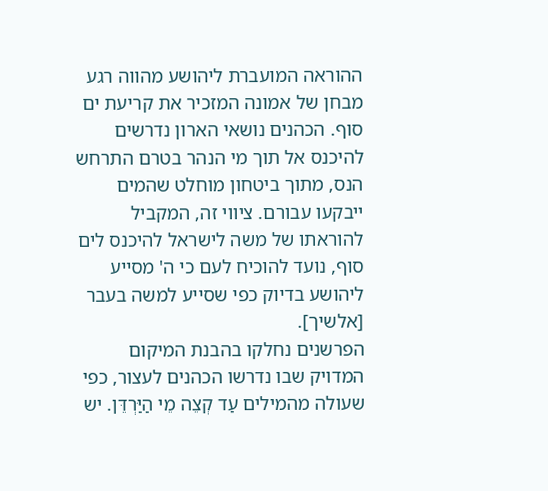ההוראה המועברת ליהושע מהווה רגע מבחן של אמונה המזכיר את קריעת ים סוף. הכהנים נושאי הארון נדרשים להיכנס אל תוך מי הנהר בטרם התרחש הנס, מתוך ביטחון מוחלט שהמים ייבקעו עבורם. ציווי זה, המקביל להוראתו של משה לישראל להיכנס לים סוף, נועד להוכיח לעם כי ה' מסייע ליהושע בדיוק כפי שסייע למשה בעבר [אלשיך].
הפרשנים נחלקו בהבנת המיקום המדויק שבו נדרשו הכהנים לעצור, כפי שעולה מהמילים עַד קְצֵה מֵי הַיַּרְדֵּן. יש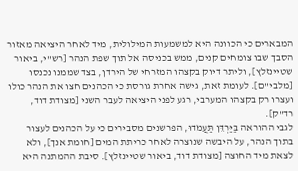המבארים כי הכוונה היא למשמעות המילולית, מיד לאחר היציאה מאזור הסבך שבו צומחים קנים, ממש בכניסה אל תוך שפת הנהר [רש"י, ביאור שטיינזלץ], וליתר דיוק בקצהו המזרחי של הירדן, בצד שממנו נכנסו [מלבי"ם]. לעומת זאת, גישה אחרת גורסת כי הכהנים חצו את הנהר כולו ועצרו רק בקצהו המערבי, רגע לפני היציאה לעבר השני [מצודת דוד, רד"ק].
לגבי ההוראה בַּיַּרְדֵּן תַּעֲמֹדוּ, הפרשנים מסבירים כי על הכהנים לעצור בתוך הנהר, על היבשה שנוצרה לאחר כריתת המים [חומת אנך], ולא לצאת מיד החוצה [מצודת דוד, ביאור שטיינזלץ]. סיבת ההמתנה היא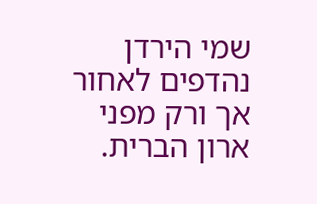שמי הירדן נהדפים לאחור אך ורק מפני ארון הברית.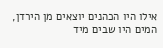אילו היו הכהנים יוצאים מן הירדן, המים היו שבים מיד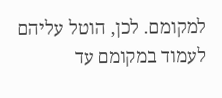למקומם. לכן, הוטל עליהם לעמוד במקומם עד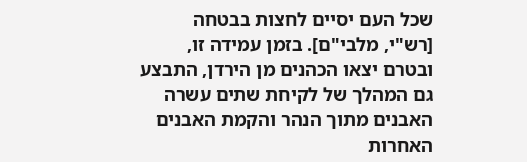שכל העם יסיים לחצות בבטחה [רש"י, מלבי"ם]. בזמן עמידה זו, ובטרם יצאו הכהנים מן הירדן, התבצע גם המהלך של לקיחת שתים עשרה האבנים מתוך הנהר והקמת האבנים האחרות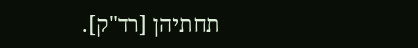תחתיהן [רד"ק].